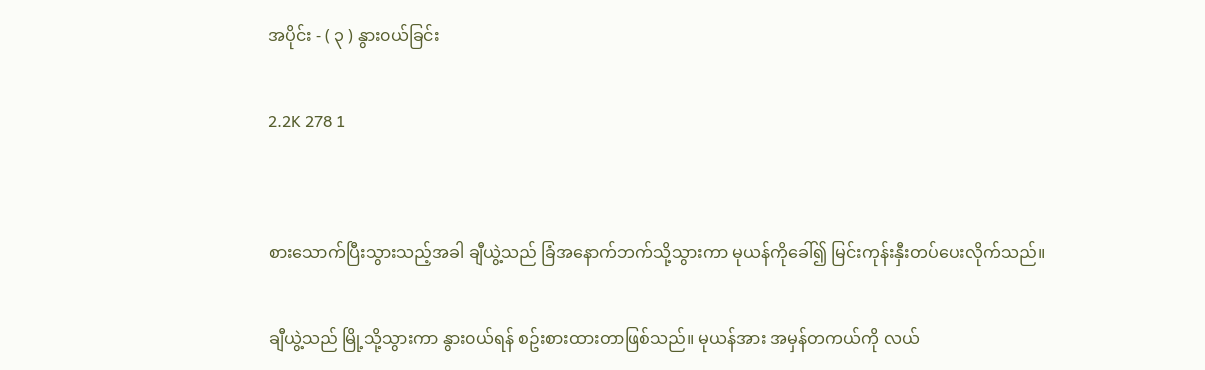အပိုင်း - ( ၃ ) နွား၀ယ်ခြင်း

2.2K 278 1


စားသောက်ပြီးသွားသည့်အခါ ချီယွဲ့သည် ခြံအနောက်ဘက်သို့သွားကာ မုယန်ကိုခေါ်၍ မြင်းကုန်းနှီးတပ်ပေးလိုက်သည်။

ချီယွဲ့သည် မြို့သို့သွားကာ နွား၀ယ်ရန် စဥ်းစားထားတာဖြစ်သည်။ မုယန်အား အမှန်တကယ်ကို လယ်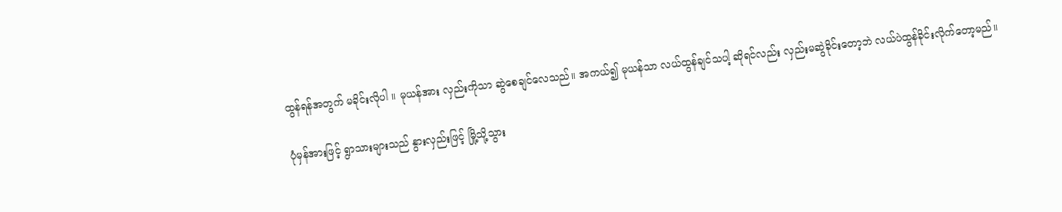ထွန်ရန်အတွက် မခိုင်းလိုပါ ။ မုယန်အား လှည်းကိုသာ ဆွဲစေချင်လေသည်။ အကယ်၍ မုယန်သာ လယ်ထွန်ချင်သပါ့ ဆိုရင်လည်း လှည်းမဆွဲခိုင်းတော့ဘဲ လယ်ပဲထွန်ခိုင်းလိုက်တော့မည်။

ပုံမှန်အားဖြင့် ရွာသားများသည် နွားလှည်းဖြင့် မြို့သို့သွား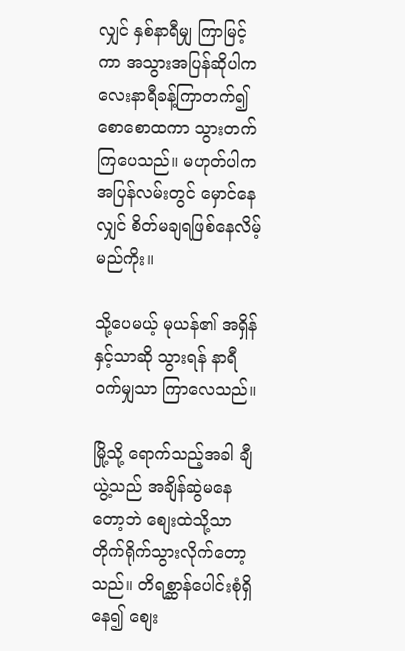လျှင် နှစ်နာရီမျှ ကြာမြင့်ကာ အသွားအပြန်ဆိုပါက လေးနာရီခန့်ကြာတက်၍ စောစောထကာ သွားတက်ကြပေသည်။ မဟုတ်ပါက အပြန်လမ်းတွင် မှောင်နေလျှင် စိတ်မချရဖြစ်နေလိမ့်မည်ကိုး။

သို့ပေမယ့် မုယန်၏ အရှိန်နှင့်သာဆို သွားရန် နာရီ၀က်မျှသာ ကြာလေသည်။

မြို့သို့ ရောက်သည့်အခါ ချီယွဲ့သည် အချိန်ဆွဲမနေတော့ဘဲ စျေးထဲသို့သာ တိုက်ရိုက်သွားလိုက်တော့သည်။ တိရစ္ဆာန်ပေါင်းစုံရှိနေ၍ စျေး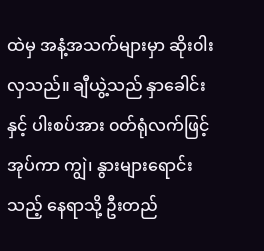ထဲမှ အနံ့အသက်များမှာ ဆိုး၀ါးလှသည်။ ချီယွဲ့သည် နှာခေါင်းနှင့် ပါးစပ်အား ၀တ်ရုံလက်ဖြင့် အုပ်ကာ ကျွဲ၊ နွားများရောင်းသည့် နေရာသို့ ဦးတည်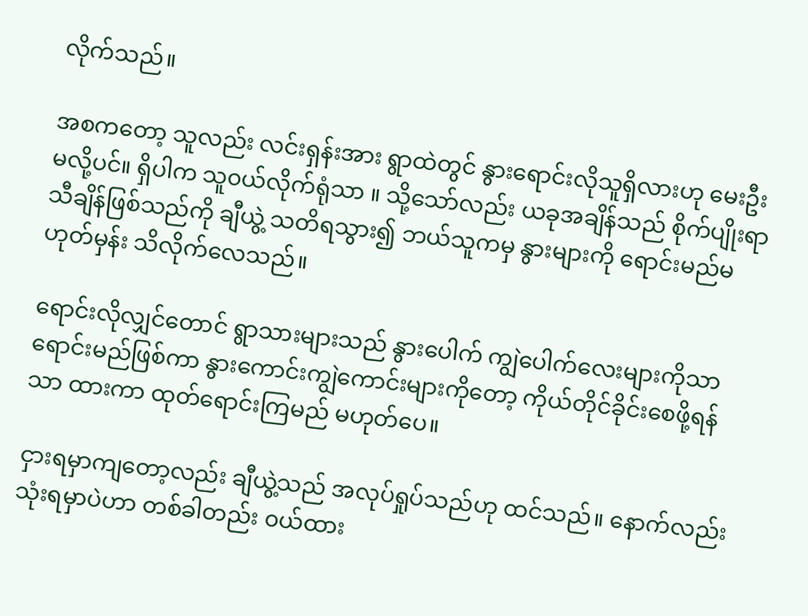လိုက်သည်။

အစကတော့ သူလည်း လင်းရှန်းအား ရွာထဲတွင် နွားရောင်းလိုသူရှိလားဟု မေးဦးမလို့ပင်။ ရှိပါက သူ၀ယ်လိုက်ရုံသာ ။ သို့သော်လည်း ယခုအချိန်သည် စိုက်ပျိုးရာသီချိန်ဖြစ်သည်ကို ချီယွဲ့ သတိရသွား၍ ဘယ်သူကမှ နွားများကို ရောင်းမည်မဟုတ်မှန်း သိလိုက်လေသည်။

ရောင်းလိုလျှင်တောင် ရွာသားများသည် နွားပေါက် ကျွဲပေါက်လေးများကိုသာ ရောင်းမည်ဖြစ်ကာ နွားကောင်းကျွဲကောင်းများကိုတော့ ကိုယ်တိုင်ခိုင်းစေဖို့ရန်သာ ထားကာ ထုတ်ရောင်းကြမည် မဟုတ်ပေ။

ငှားရမှာကျတော့လည်း ချီယွဲ့သည် အလုပ်ရှုပ်သည်ဟု ထင်သည်။ နောက်လည်း သုံးရမှာပဲဟာ တစ်ခါတည်း ၀ယ်ထား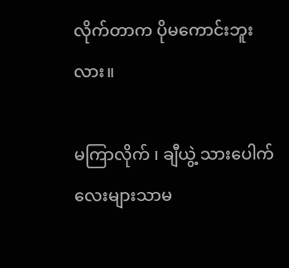လိုက်တာက ပိုမကောင်းဘူးလား။

မကြာလိုက် ၊ ချီယွဲ့ သားပေါက်လေးများသာမ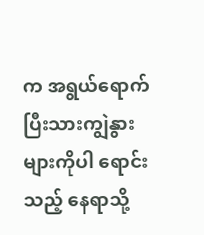က အရွယ်ရောက်ပြီးသားကျွဲနွားများကိုပါ ရောင်းသည့် နေရာသို့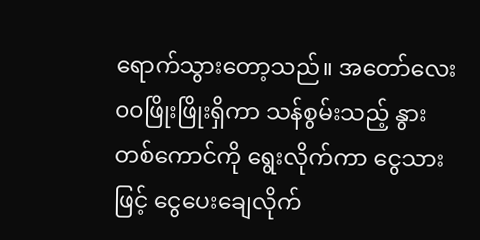ရောက်သွားတော့သည်။ အတော်လေး ၀၀ဖြိုးဖြိုးရှိကာ သန်စွမ်းသည့် နွားတစ်ကောင်ကို ရွေးလိုက်ကာ ငွေသားဖြင့် ငွေပေးချေလိုက်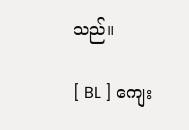သည်။

[ BL ] ကျေး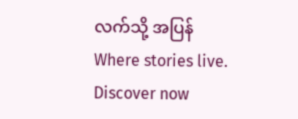လက်သို့ အပြန် Where stories live. Discover now